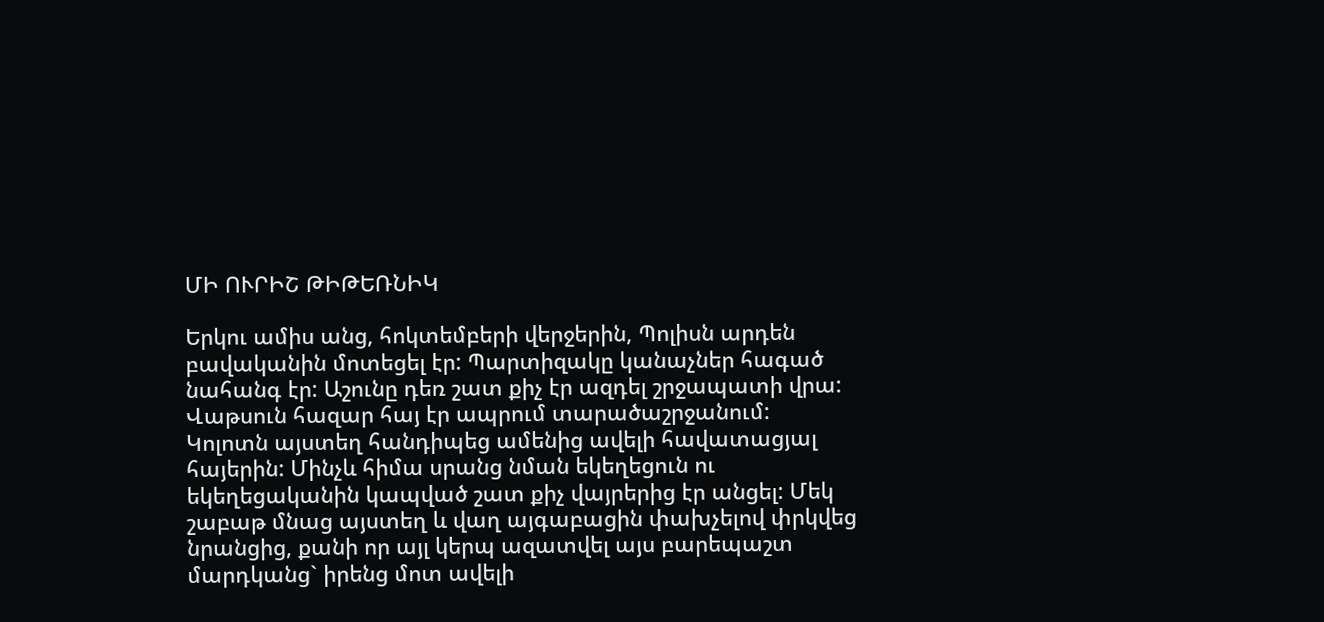ՄԻ ՈՒՐԻՇ ԹԻԹԵՌՆԻԿ

Երկու ամիս անց, հոկտեմբերի վերջերին, Պոլիսն արդեն բավականին մոտեցել էր: Պարտիզակը կանաչներ հագած նահանգ էր: Աշունը դեռ շատ քիչ էր ազդել շրջապատի վրա: Վաթսուն հազար հայ էր ապրում տարածաշրջանում:      Կոլոտն այստեղ հանդիպեց ամենից ավելի հավատացյալ հայերին: Մինչև հիմա սրանց նման եկեղեցուն ու եկեղեցականին կապված շատ քիչ վայրերից էր անցել: Մեկ շաբաթ մնաց այստեղ և վաղ այգաբացին փախչելով փրկվեց նրանցից, քանի որ այլ կերպ ազատվել այս բարեպաշտ մարդկանց` իրենց մոտ ավելի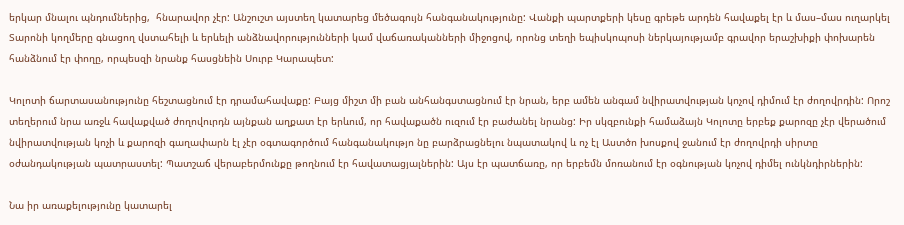երկար մնալու պնդումներից,  հնարավոր չէր: Անշուշտ այստեղ կատարեց մեծագույն հանգանակությունը: Վանքի պարտքերի կեսը գրեթե արդեն հավաքել էր և մաս–մաս ուղարկել Տարոնի կողմերը գնացող վստահելի և երևելի անձնավորությունների կամ վաճառականների միջոցով, որոնց տեղի եպիսկոպոսի ներկայությամբ գրավոր երաշխիքի փոխարեն հանձնում էր փողը, որպեսզի նրանք հասցնեին Սուրբ Կարապետ:

Կոլոտի ճարտասանությունը հեշտացնում էր դրամահավաքը: Բայց միշտ մի բան անհանգստացնում էր նրան, երբ ամեն անգամ նվիրատվության կոչով դիմում էր ժողովրդին: Որոշ տեղերում նրա առջև հավաքված ժողովուրդն այնքան աղքատ էր երևում, որ հավաքածն ուզում էր բաժանել նրանց: Իր սկզբունքի համաձայն Կոլոտը երբեք քարոզը չէր վերածում նվիրատվության կոչի և քարոզի գաղափարն էլ չէր օգտագործում հանգանակությո նը բարձրացնելու նպատակով և ոչ էլ Աստծո խոսքով ջանում էր ժողովրդի սիրտը օժանդակության պատրաստել: Պատշաճ վերաբերմունքը թողնում էր հավատացյալներին: Այս էր պատճառը, որ երբեմն մոռանում էր օգնության կոչով դիմել ունկնդիրներին:

Նա իր առաքելությունը կատարել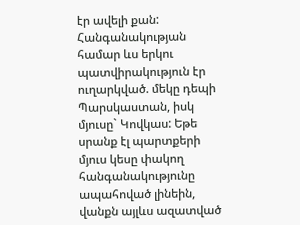էր ավելի քան: Հանգանակության համար ևս երկու պատվիրակություն էր ուղարկված. մեկը դեպի Պարսկաստան, իսկ մյուսը` Կովկաս: Եթե սրանք էլ պարտքերի մյուս կեսը փակող հանգանակությունը ապահոված լինեին, վանքն այլևս ազատված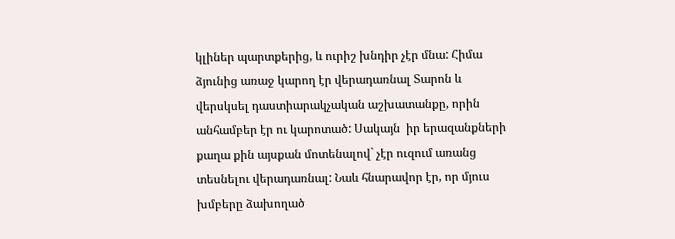կլիներ պարտքերից, և ուրիշ խնդիր չէր մնա: Հիմա ձյունից առաջ կարող էր վերադառնալ Տարոն և վերսկսել դաստիարակչական աշխատանքը, որին անհամբեր էր ու կարոտած: Սակայն  իր երազանքների քաղա քին այսքան մոտենալով` չէր ուզում առանց տեսնելու վերադառնալ: Նաև հնարավոր էր, որ մյուս խմբերը ձախողած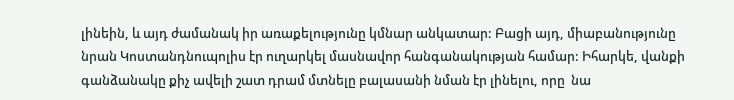լինեին, և այդ ժամանակ իր առաքելությունը կմնար անկատար: Բացի այդ, միաբանությունը նրան Կոստանդնուպոլիս էր ուղարկել մասնավոր հանգանակության համար: Իհարկե, վանքի գանձանակը քիչ ավելի շատ դրամ մտնելը բալասանի նման էր լինելու, որը  նա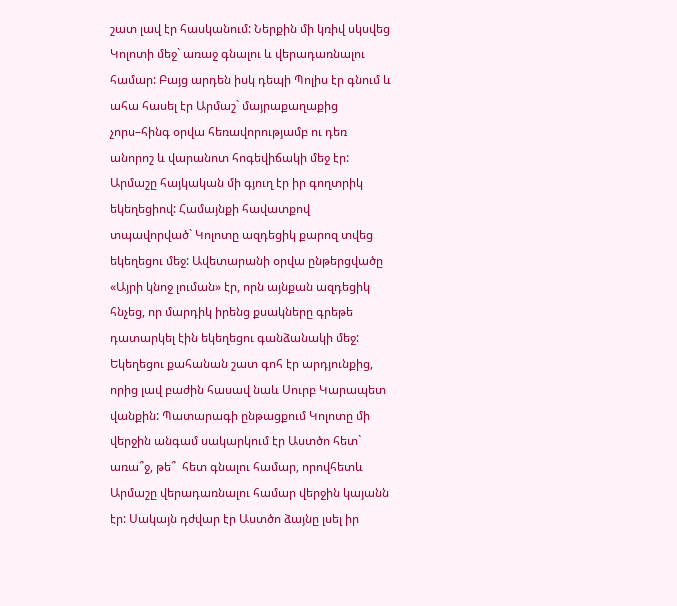շատ լավ էր հասկանում: Ներքին մի կռիվ սկսվեց Կոլոտի մեջ` առաջ գնալու և վերադառնալու համար: Բայց արդեն իսկ դեպի Պոլիս էր գնում և ահա հասել էր Արմաշ` մայրաքաղաքից չորս–հինգ օրվա հեռավորությամբ ու դեռ անորոշ և վարանոտ հոգեվիճակի մեջ էր: Արմաշը հայկական մի գյուղ էր իր գողտրիկ եկեղեցիով: Համայնքի հավատքով տպավորված` Կոլոտը ազդեցիկ քարոզ տվեց եկեղեցու մեջ: Ավետարանի օրվա ընթերցվածը «Այրի կնոջ լուման» էր, որն այնքան ազդեցիկ հնչեց, որ մարդիկ իրենց քսակները գրեթե  դատարկել էին եկեղեցու գանձանակի մեջ: Եկեղեցու քահանան շատ գոհ էր արդյունքից, որից լավ բաժին հասավ նաև Սուրբ Կարապետ վանքին: Պատարագի ընթացքում Կոլոտը մի վերջին անգամ սակարկում էր Աստծո հետ` առա՞ջ, թե՞  հետ գնալու համար, որովհետև Արմաշը վերադառնալու համար վերջին կայանն էր: Սակայն դժվար էր Աստծո ձայնը լսել իր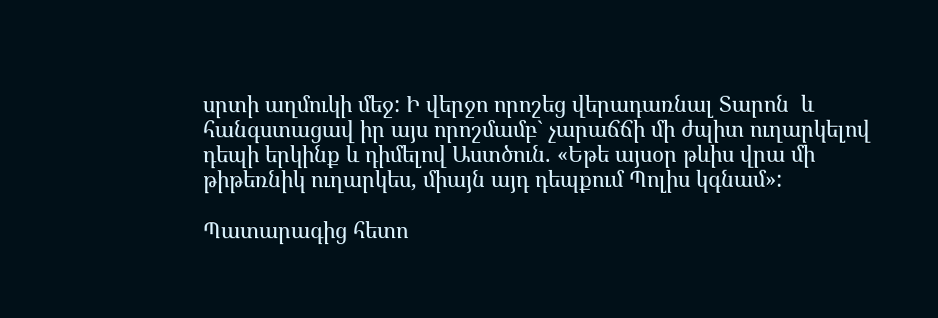սրտի աղմուկի մեջ: Ի վերջո որոշեց վերադառնալ Տարոն  և հանգստացավ իր այս որոշմամբ` չարաճճի մի ժպիտ ուղարկելով դեպի երկինք և դիմելով Աստծուն. «Եթե այսօր թևիս վրա մի թիթեռնիկ ուղարկես, միայն այդ դեպքում Պոլիս կգնամ»:

Պատարագից հետո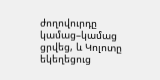ժողովուրդը կամաց–կամաց ցրվեց, և Կոլոտը եկեղեցուց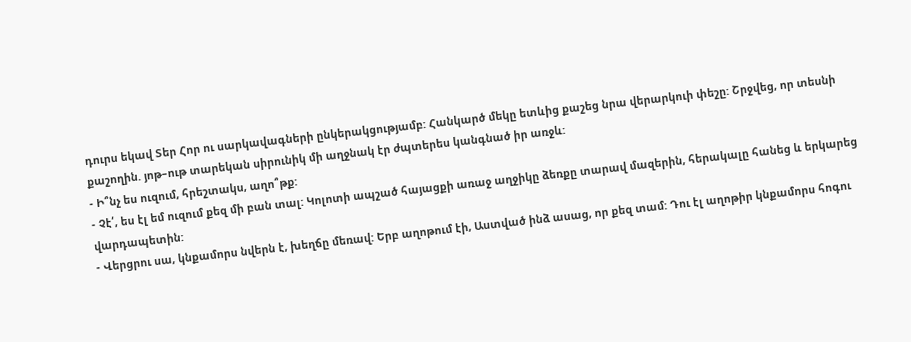դուրս եկավ Տեր Հոր ու սարկավագների ընկերակցությամբ: Հանկարծ մեկը ետևից քաշեց նրա վերարկուի փեշը: Շրջվեց, որ տեսնի քաշողին. յոթ–ութ տարեկան սիրունիկ մի աղջնակ էր ժպտերես կանգնած իր առջև:
- Ի՞նչ ես ուզում, հրեշտակս, աղո՞թք:
- Չէ՛, ես էլ եմ ուզում քեզ մի բան տալ: Կոլոտի ապշած հայացքի առաջ աղջիկը ձեռքը տարավ մազերին, հերակալը հանեց և երկարեց վարդապետին:
- Վերցրու սա, կնքամորս նվերն է, խեղճը մեռավ: Երբ աղոթում էի, Աստված ինձ ասաց, որ քեզ տամ: Դու էլ աղոթիր կնքամորս հոգու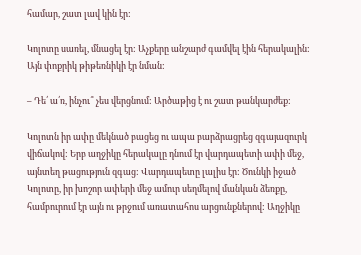համար, շատ լավ կին էր:

Կոլոտը սառել, մնացել էր: Աչքերը անշարժ գամվել էին հերակալին: Այն փոքրիկ թիթեռնիկի էր նման:

– Դե՛ ա՛ռ, ինչու՞ չես վերցնում: Արծաթից է ու շատ թանկարժեք:

Կոլոտն իր ափը մեկնած բացեց ու ապա բարձրացրեց զգայազուրկ վիճակով: Երբ աղջիկը հերակալը դնում էր վարդապետի ափի մեջ, այնտեղ թացություն զգաց: Վարդապետը լալիս էր: Ծունկի իջած Կոլոտը, իր խոշոր ափերի մեջ ամուր սեղմելով մանկան ձեռքը, համբուրում էր այն ու թրջում առատահոս արցունքներով: Աղջիկը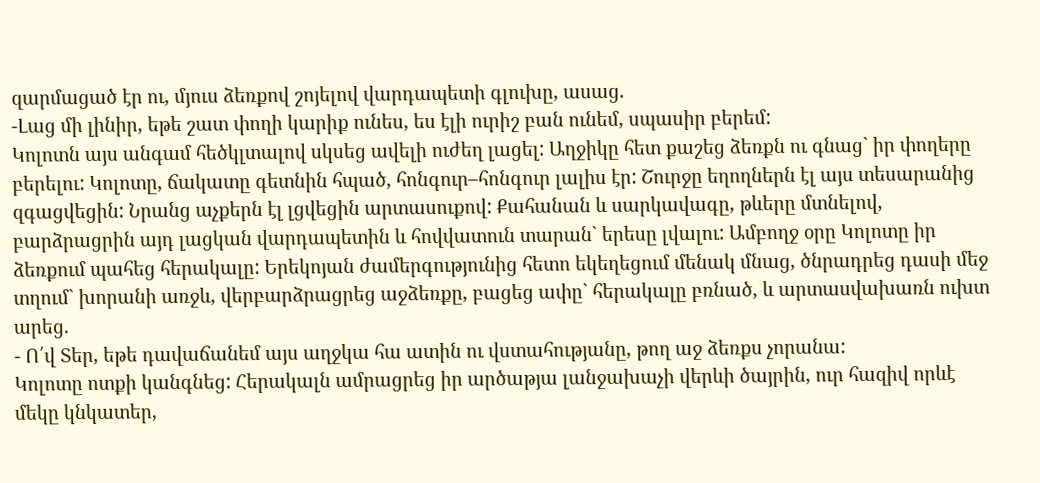զարմացած էր ու, մյուս ձեռքով շոյելով վարդապետի գլուխը, ասաց.
-Լաց մի լինիր, եթե շատ փողի կարիք ունես, ես էլի ուրիշ բան ունեմ, սպասիր բերեմ:
Կոլոտն այս անգամ հեծկլտալով սկսեց ավելի ուժեղ լացել: Աղջիկը հետ քաշեց ձեռքն ու գնաց` իր փողերը բերելու: Կոլոտը, ճակատը գետնին հպած, հոնգուր–հոնգուր լալիս էր: Շուրջը եղողներն էլ այս տեսարանից զգացվեցին: Նրանց աչքերն էլ լցվեցին արտասուքով: Քահանան և սարկավագը, թևերը մտնելով, բարձրացրին այդ լացկան վարդապետին և հովվատուն տարան` երեսը լվալու: Ամբողջ օրը Կոլոտը իր ձեռքում պահեց հերակալը: Երեկոյան ժամերգությունից հետո եկեղեցում մենակ մնաց, ծնրադրեց դասի մեջ տղում` խորանի առջև, վերբարձրացրեց աջձեռքը, բացեց ափը` հերակալը բռնած, և արտասվախառն ուխտ արեց.
- Ո՛վ Տեր, եթե դավաճանեմ այս աղջկա հա ատին ու վստահությանը, թող աջ ձեռքս չորանա:
Կոլոտը ոտքի կանգնեց: Հերակալն ամրացրեց իր արծաթյա լանջախաչի վերևի ծայրին, ուր հազիվ որևէ մեկը կնկատեր,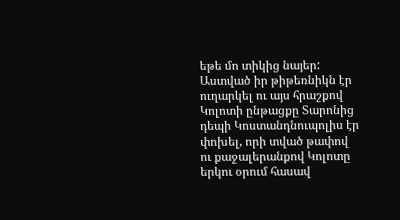եթե մո տիկից նայեր:  Աստված իր թիթեռնիկն էր ուղարկել ու այս հրաշքով Կոլոտի ընթացքը Տարոնից դեպի Կոստանդնուպոլիս էր փոխել, որի տված թափով ու քաջալերանքով Կոլոտը երկու օրում հասավ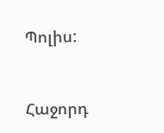Պոլիս:



Հաջորդ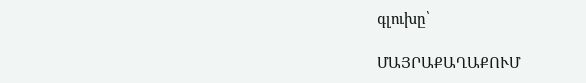գլուխը՝

ՄԱՅՐԱՔԱՂԱՔՈՒՄ